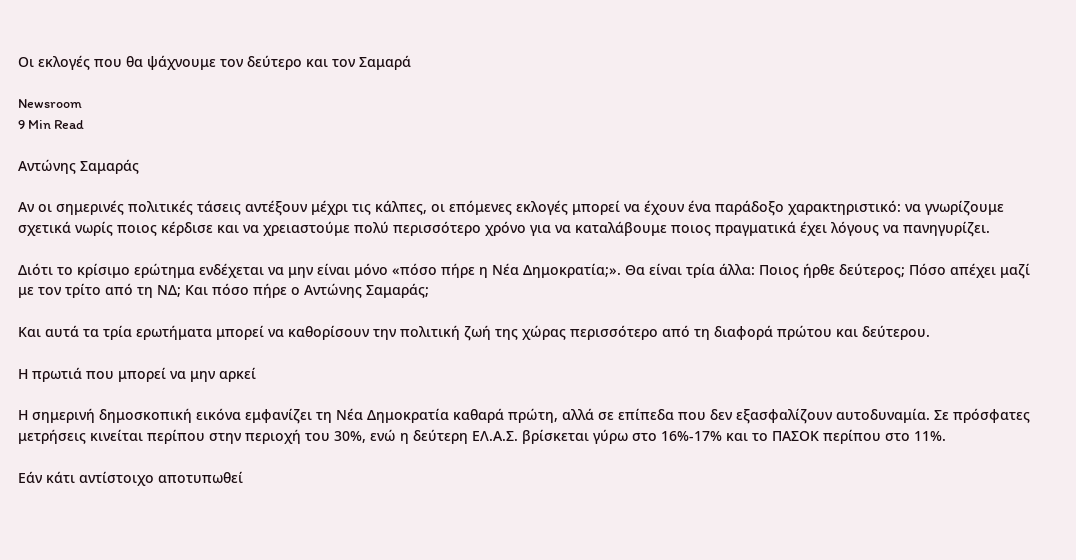Οι εκλογές που θα ψάχνουμε τον δεύτερο και τον Σαμαρά

Newsroom
9 Min Read

Αντώνης Σαμαράς

Αν οι σημερινές πολιτικές τάσεις αντέξουν μέχρι τις κάλπες, οι επόμενες εκλογές μπορεί να έχουν ένα παράδοξο χαρακτηριστικό: να γνωρίζουμε σχετικά νωρίς ποιος κέρδισε και να χρειαστούμε πολύ περισσότερο χρόνο για να καταλάβουμε ποιος πραγματικά έχει λόγους να πανηγυρίζει.

Διότι το κρίσιμο ερώτημα ενδέχεται να μην είναι μόνο «πόσο πήρε η Νέα Δημοκρατία;». Θα είναι τρία άλλα: Ποιος ήρθε δεύτερος; Πόσο απέχει μαζί με τον τρίτο από τη ΝΔ; Και πόσο πήρε ο Αντώνης Σαμαράς;

Και αυτά τα τρία ερωτήματα μπορεί να καθορίσουν την πολιτική ζωή της χώρας περισσότερο από τη διαφορά πρώτου και δεύτερου.

Η πρωτιά που μπορεί να μην αρκεί

Η σημερινή δημοσκοπική εικόνα εμφανίζει τη Νέα Δημοκρατία καθαρά πρώτη, αλλά σε επίπεδα που δεν εξασφαλίζουν αυτοδυναμία. Σε πρόσφατες μετρήσεις κινείται περίπου στην περιοχή του 30%, ενώ η δεύτερη ΕΛ.Α.Σ. βρίσκεται γύρω στο 16%-17% και το ΠΑΣΟΚ περίπου στο 11%.

Εάν κάτι αντίστοιχο αποτυπωθεί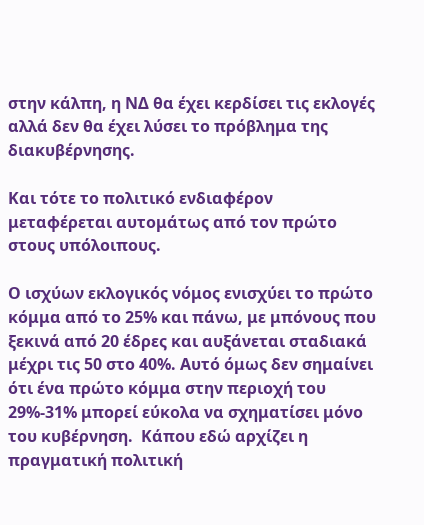στην κάλπη, η ΝΔ θα έχει κερδίσει τις εκλογές αλλά δεν θα έχει λύσει το πρόβλημα της διακυβέρνησης.

Και τότε το πολιτικό ενδιαφέρον μεταφέρεται αυτομάτως από τον πρώτο στους υπόλοιπους.

Ο ισχύων εκλογικός νόμος ενισχύει το πρώτο κόμμα από το 25% και πάνω, με μπόνους που ξεκινά από 20 έδρες και αυξάνεται σταδιακά μέχρι τις 50 στο 40%. Αυτό όμως δεν σημαίνει ότι ένα πρώτο κόμμα στην περιοχή του 29%-31% μπορεί εύκολα να σχηματίσει μόνο του κυβέρνηση.  Κάπου εδώ αρχίζει η πραγματική πολιτική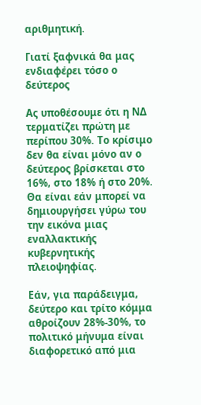αριθμητική.

Γιατί ξαφνικά θα μας ενδιαφέρει τόσο ο δεύτερος

Ας υποθέσουμε ότι η ΝΔ τερματίζει πρώτη με περίπου 30%. Το κρίσιμο δεν θα είναι μόνο αν ο δεύτερος βρίσκεται στο 16%, στο 18% ή στο 20%. Θα είναι εάν μπορεί να δημιουργήσει γύρω του την εικόνα μιας εναλλακτικής κυβερνητικής πλειοψηφίας.

Εάν, για παράδειγμα, δεύτερο και τρίτο κόμμα αθροίζουν 28%-30%, το πολιτικό μήνυμα είναι διαφορετικό από μια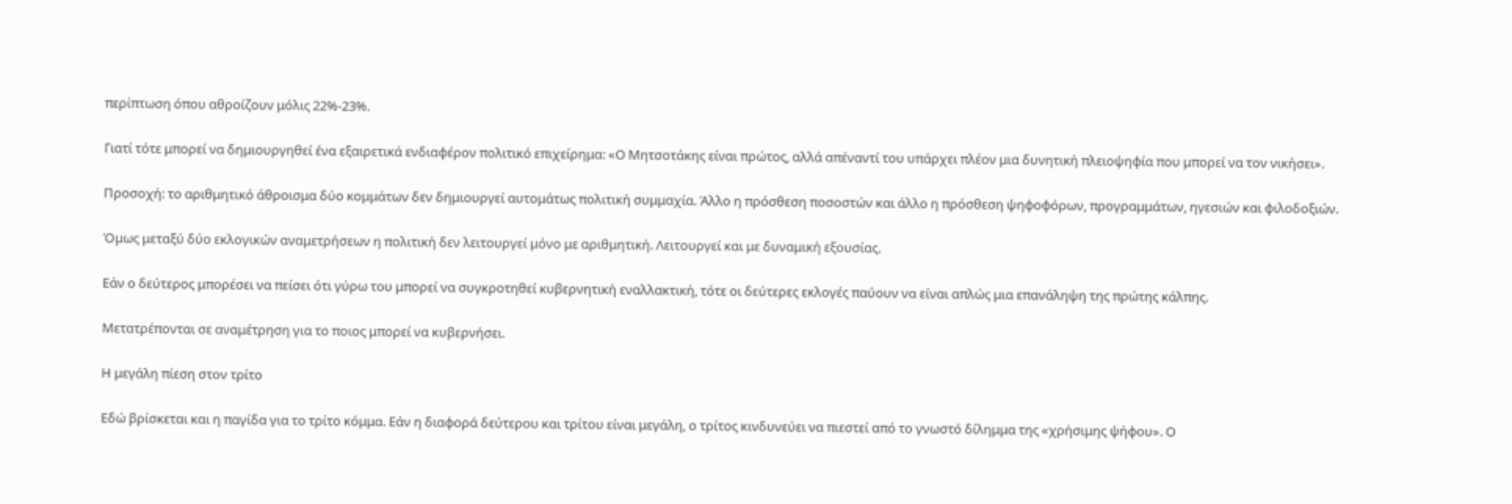περίπτωση όπου αθροίζουν μόλις 22%-23%.

Γιατί τότε μπορεί να δημιουργηθεί ένα εξαιρετικά ενδιαφέρον πολιτικό επιχείρημα: «Ο Μητσοτάκης είναι πρώτος, αλλά απέναντί του υπάρχει πλέον μια δυνητική πλειοψηφία που μπορεί να τον νικήσει».

Προσοχή: το αριθμητικό άθροισμα δύο κομμάτων δεν δημιουργεί αυτομάτως πολιτική συμμαχία. Άλλο η πρόσθεση ποσοστών και άλλο η πρόσθεση ψηφοφόρων, προγραμμάτων, ηγεσιών και φιλοδοξιών.

Όμως μεταξύ δύο εκλογικών αναμετρήσεων η πολιτική δεν λειτουργεί μόνο με αριθμητική. Λειτουργεί και με δυναμική εξουσίας.

Εάν ο δεύτερος μπορέσει να πείσει ότι γύρω του μπορεί να συγκροτηθεί κυβερνητική εναλλακτική, τότε οι δεύτερες εκλογές παύουν να είναι απλώς μια επανάληψη της πρώτης κάλπης.

Μετατρέπονται σε αναμέτρηση για το ποιος μπορεί να κυβερνήσει.

Η μεγάλη πίεση στον τρίτο

Εδώ βρίσκεται και η παγίδα για το τρίτο κόμμα. Εάν η διαφορά δεύτερου και τρίτου είναι μεγάλη, ο τρίτος κινδυνεύει να πιεστεί από το γνωστό δίλημμα της «χρήσιμης ψήφου». Ο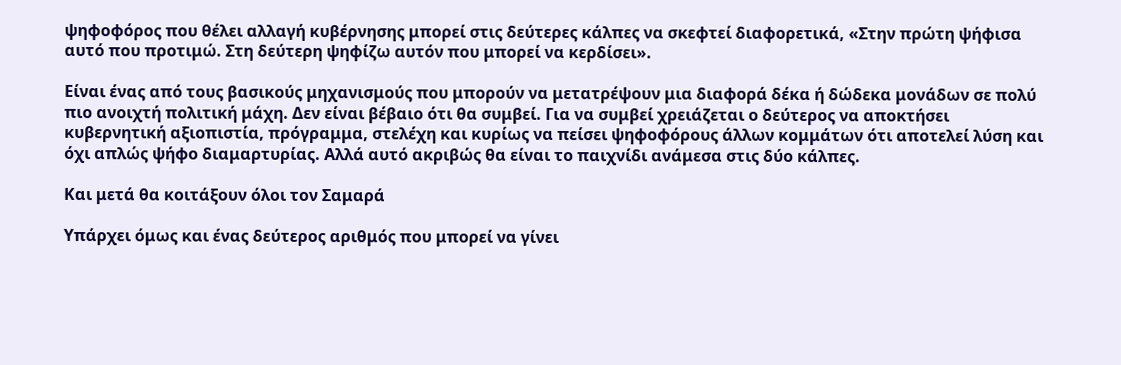ψηφοφόρος που θέλει αλλαγή κυβέρνησης μπορεί στις δεύτερες κάλπες να σκεφτεί διαφορετικά, «Στην πρώτη ψήφισα αυτό που προτιμώ. Στη δεύτερη ψηφίζω αυτόν που μπορεί να κερδίσει».

Είναι ένας από τους βασικούς μηχανισμούς που μπορούν να μετατρέψουν μια διαφορά δέκα ή δώδεκα μονάδων σε πολύ πιο ανοιχτή πολιτική μάχη. Δεν είναι βέβαιο ότι θα συμβεί. Για να συμβεί χρειάζεται ο δεύτερος να αποκτήσει κυβερνητική αξιοπιστία, πρόγραμμα, στελέχη και κυρίως να πείσει ψηφοφόρους άλλων κομμάτων ότι αποτελεί λύση και όχι απλώς ψήφο διαμαρτυρίας. Αλλά αυτό ακριβώς θα είναι το παιχνίδι ανάμεσα στις δύο κάλπες.

Και μετά θα κοιτάξουν όλοι τον Σαμαρά

Υπάρχει όμως και ένας δεύτερος αριθμός που μπορεί να γίνει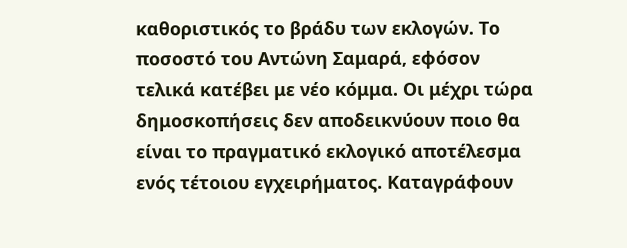καθοριστικός το βράδυ των εκλογών. Το ποσοστό του Αντώνη Σαμαρά, εφόσον τελικά κατέβει με νέο κόμμα. Οι μέχρι τώρα δημοσκοπήσεις δεν αποδεικνύουν ποιο θα είναι το πραγματικό εκλογικό αποτέλεσμα ενός τέτοιου εγχειρήματος. Καταγράφουν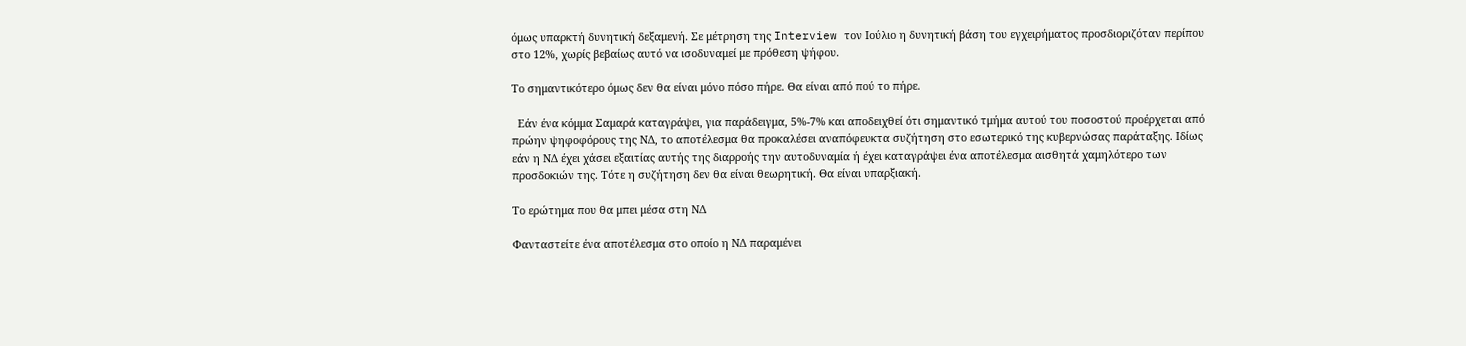όμως υπαρκτή δυνητική δεξαμενή. Σε μέτρηση της Interview τον Ιούλιο η δυνητική βάση του εγχειρήματος προσδιοριζόταν περίπου στο 12%, χωρίς βεβαίως αυτό να ισοδυναμεί με πρόθεση ψήφου.

Το σημαντικότερο όμως δεν θα είναι μόνο πόσο πήρε. Θα είναι από πού το πήρε.

  Εάν ένα κόμμα Σαμαρά καταγράψει, για παράδειγμα, 5%-7% και αποδειχθεί ότι σημαντικό τμήμα αυτού του ποσοστού προέρχεται από πρώην ψηφοφόρους της ΝΔ, το αποτέλεσμα θα προκαλέσει αναπόφευκτα συζήτηση στο εσωτερικό της κυβερνώσας παράταξης. Ιδίως εάν η ΝΔ έχει χάσει εξαιτίας αυτής της διαρροής την αυτοδυναμία ή έχει καταγράψει ένα αποτέλεσμα αισθητά χαμηλότερο των προσδοκιών της. Τότε η συζήτηση δεν θα είναι θεωρητική. Θα είναι υπαρξιακή.

Το ερώτημα που θα μπει μέσα στη ΝΔ

Φανταστείτε ένα αποτέλεσμα στο οποίο η ΝΔ παραμένει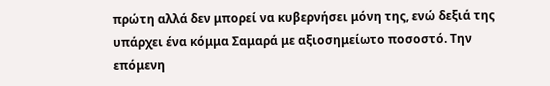πρώτη αλλά δεν μπορεί να κυβερνήσει μόνη της, ενώ δεξιά της υπάρχει ένα κόμμα Σαμαρά με αξιοσημείωτο ποσοστό. Την επόμενη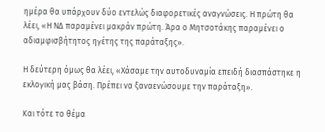ημέρα θα υπάρχουν δύο εντελώς διαφορετικές αναγνώσεις. Η πρώτη θα λέει, «Η ΝΔ παραμένει μακράν πρώτη. Άρα ο Μητσοτάκης παραμένει ο αδιαμφισβήτητος ηγέτης της παράταξης».

Η δεύτερη όμως θα λέει, «Χάσαμε την αυτοδυναμία επειδή διασπάστηκε η εκλογική μας βάση. Πρέπει να ξαναενώσουμε την παράταξη».

Και τότε το θέμα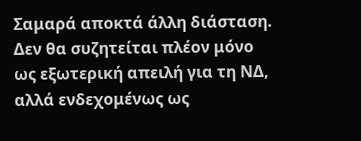Σαμαρά αποκτά άλλη διάσταση. Δεν θα συζητείται πλέον μόνο ως εξωτερική απειλή για τη ΝΔ, αλλά ενδεχομένως ως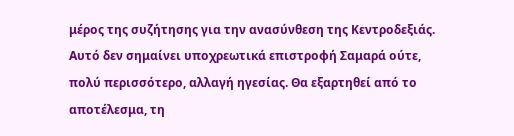μέρος της συζήτησης για την ανασύνθεση της Κεντροδεξιάς. Αυτό δεν σημαίνει υποχρεωτικά επιστροφή Σαμαρά ούτε, πολύ περισσότερο, αλλαγή ηγεσίας. Θα εξαρτηθεί από το αποτέλεσμα, τη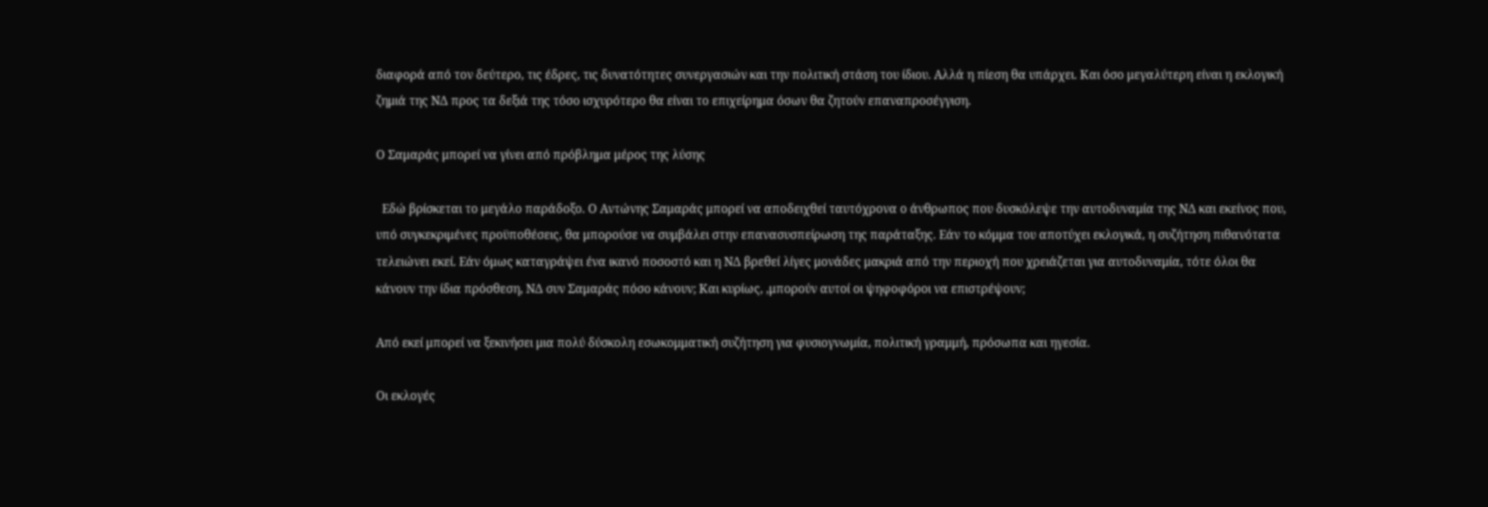διαφορά από τον δεύτερο, τις έδρες, τις δυνατότητες συνεργασιών και την πολιτική στάση του ίδιου. Αλλά η πίεση θα υπάρχει. Και όσο μεγαλύτερη είναι η εκλογική ζημιά της ΝΔ προς τα δεξιά της τόσο ισχυρότερο θα είναι το επιχείρημα όσων θα ζητούν επαναπροσέγγιση.

Ο Σαμαράς μπορεί να γίνει από πρόβλημα μέρος της λύσης

  Εδώ βρίσκεται το μεγάλο παράδοξο. Ο Αντώνης Σαμαράς μπορεί να αποδειχθεί ταυτόχρονα ο άνθρωπος που δυσκόλεψε την αυτοδυναμία της ΝΔ και εκείνος που, υπό συγκεκριμένες προϋποθέσεις, θα μπορούσε να συμβάλει στην επανασυσπείρωση της παράταξης. Εάν το κόμμα του αποτύχει εκλογικά, η συζήτηση πιθανότατα τελειώνει εκεί. Εάν όμως καταγράψει ένα ικανό ποσοστό και η ΝΔ βρεθεί λίγες μονάδες μακριά από την περιοχή που χρειάζεται για αυτοδυναμία, τότε όλοι θα κάνουν την ίδια πρόσθεση, ΝΔ συν Σαμαράς πόσο κάνουν; Και κυρίως, ,μπορούν αυτοί οι ψηφοφόροι να επιστρέψουν;

Από εκεί μπορεί να ξεκινήσει μια πολύ δύσκολη εσωκομματική συζήτηση για φυσιογνωμία, πολιτική γραμμή, πρόσωπα και ηγεσία.

Οι εκλογές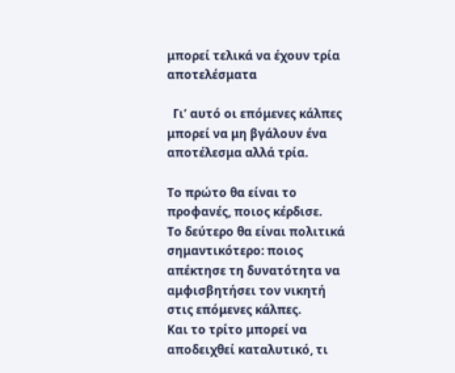μπορεί τελικά να έχουν τρία αποτελέσματα

  Γι’ αυτό οι επόμενες κάλπες μπορεί να μη βγάλουν ένα αποτέλεσμα αλλά τρία.

Το πρώτο θα είναι το προφανές, ποιος κέρδισε.
Το δεύτερο θα είναι πολιτικά σημαντικότερο: ποιος απέκτησε τη δυνατότητα να αμφισβητήσει τον νικητή στις επόμενες κάλπες.
Και το τρίτο μπορεί να αποδειχθεί καταλυτικό, τι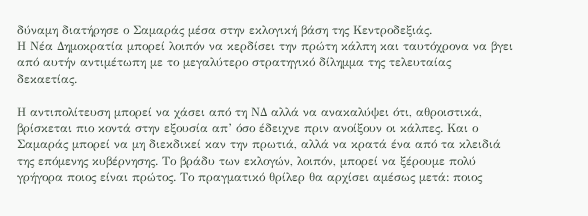δύναμη διατήρησε ο Σαμαράς μέσα στην εκλογική βάση της Κεντροδεξιάς.
Η Νέα Δημοκρατία μπορεί λοιπόν να κερδίσει την πρώτη κάλπη και ταυτόχρονα να βγει από αυτήν αντιμέτωπη με το μεγαλύτερο στρατηγικό δίλημμα της τελευταίας δεκαετίας.

Η αντιπολίτευση μπορεί να χάσει από τη ΝΔ αλλά να ανακαλύψει ότι, αθροιστικά, βρίσκεται πιο κοντά στην εξουσία απ’ όσο έδειχνε πριν ανοίξουν οι κάλπες. Και ο Σαμαράς μπορεί να μη διεκδικεί καν την πρωτιά, αλλά να κρατά ένα από τα κλειδιά της επόμενης κυβέρνησης. Το βράδυ των εκλογών, λοιπόν, μπορεί να ξέρουμε πολύ γρήγορα ποιος είναι πρώτος. Το πραγματικό θρίλερ θα αρχίσει αμέσως μετά: ποιος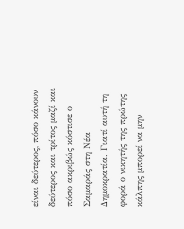είναι δεύτερος, πόσο κάνουν δεύτερος και τρίτος μαζί και πόσο ακριβώς κόστισε ο Σαμαράς στη Νέα Δημοκρατία. Γιατί αυτή τη φορά ο νικητής της πρώτης κάλπης μπορεί να μην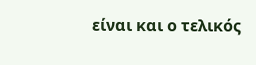είναι και ο τελικός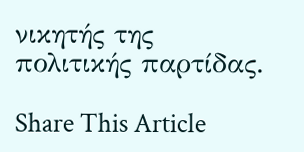νικητής της πολιτικής παρτίδας.

Share This Article